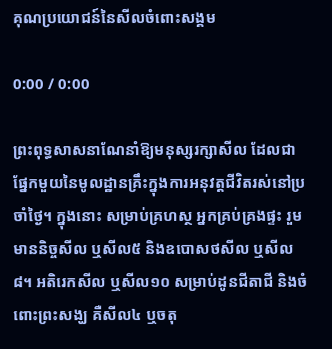គុណប្រយោជន៍នៃសីលចំពោះសង្គម

0:00 / 0:00

ព្រះពុទ្ធសាសនាណែនាំឱ្យមនុស្សរក្សាសីល ដែលជាផ្នែកមួយនៃមូលដ្ឋានគ្រឹះក្នុងការអនុវត្តជីវិតរស់នៅប្រចាំថ្ងៃ។ ក្នុងនោះ សម្រាប់គ្រហស្ថ អ្នកគ្រប់គ្រងផ្ទះ រួមមាននិច្ចសីល ឬសីល៥ និងឧបោសថសីល ឬសីល៨។ អតិរេកសីល ឬសីល១០ សម្រាប់ដូនជីតាជី និងចំពោះព្រះសង្ឃ គឺសីល៤ ឬចតុ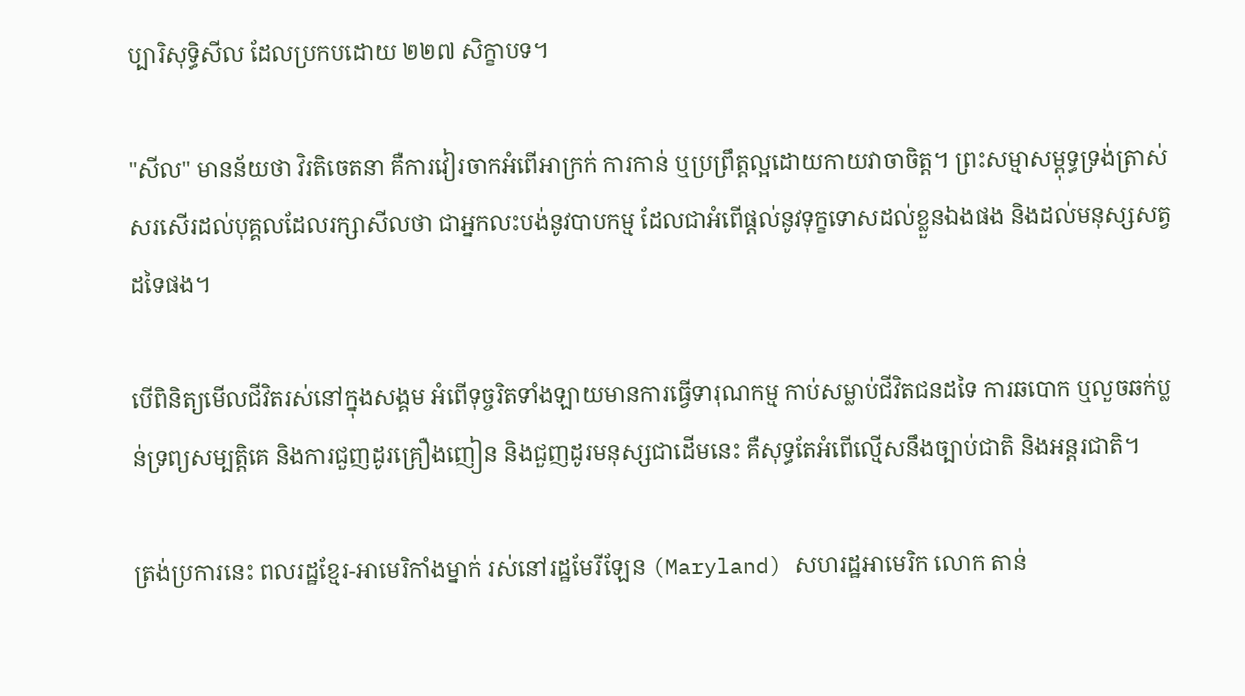ប្បារិសុទ្ធិសីល ដែលប្រកបដោយ ២២៧ សិក្ខាបទ។

"សីល" មានន័យថា វិរតិចេតនា គឺការវៀរចាកអំពើអាក្រក់ ការកាន់ ឬប្រព្រឹត្តល្អដោយកាយវាចាចិត្ត។ ព្រះសម្មាសម្ពុទ្ធទ្រង់ត្រាស់សរសើរដល់បុគ្គលដែលរក្សាសីលថា ជាអ្នកលះបង់នូវបាបកម្ម ដែលជាអំពើផ្ដល់នូវទុក្ខទោសដល់ខ្លួនឯងផង និងដល់មនុស្សសត្វដទៃផង។

បើពិនិត្យមើលជីវិតរស់នៅក្នុងសង្គម អំពើទុច្ចរិតទាំងឡាយមានការធ្វើទារុណកម្ម កាប់សម្លាប់ជីវិតជនដទៃ ការឆបោក ឬលួចឆក់ប្លន់ទ្រព្យសម្បត្តិគេ និងការជួញដូរគ្រឿងញៀន និងជួញដូរមនុស្សជាដើមនេះ គឺសុទ្ធតែអំពើល្មើសនឹងច្បាប់ជាតិ និងអន្តរជាតិ។

ត្រង់ប្រការនេះ ពលរដ្ឋខ្មែរ-អាមេរិកាំងម្នាក់ រស់នៅរដ្ឋមែរីឡែន (Maryland) សហរដ្ឋអាមេរិក លោក តាន់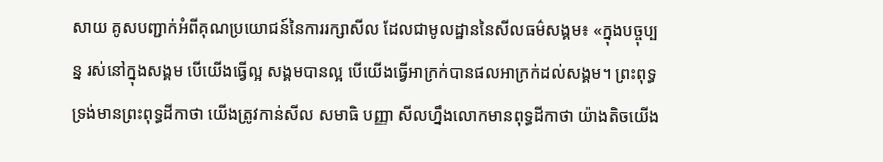សាយ គូសបញ្ជាក់អំពីគុណប្រយោជន៍នៃការរក្សាសីល ដែលជាមូលដ្ឋាននៃសីលធម៌សង្គម៖ «ក្នុងបច្ចុប្បន្ន រស់នៅក្នុងសង្គម បើយើងធ្វើល្អ សង្គមបានល្អ បើយើងធ្វើអាក្រក់បានផលអាក្រក់ដល់សង្គម។ ព្រះពុទ្ធទ្រង់មានព្រះពុទ្ធដីកាថា យើងត្រូវកាន់សីល សមាធិ បញ្ញា សីលហ្នឹងលោកមានពុទ្ធដីកាថា យ៉ាងតិចយើង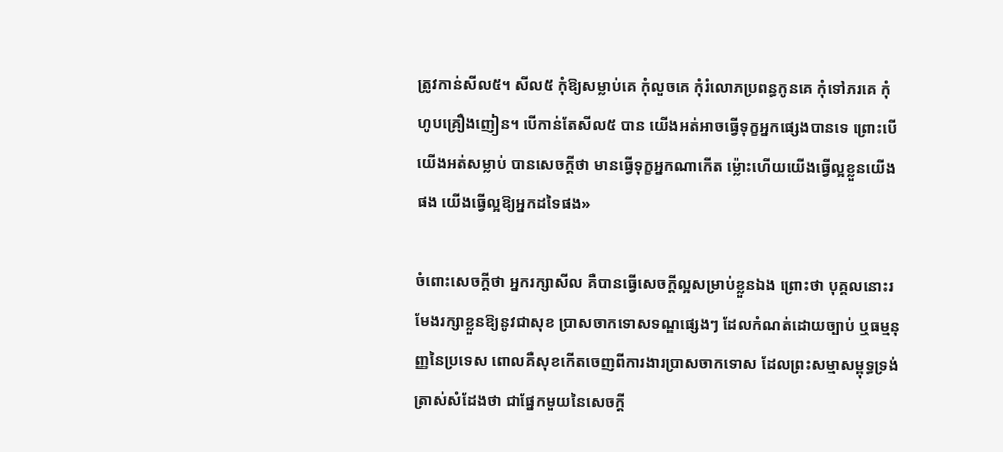ត្រូវកាន់សីល៥។ សីល៥ កុំឱ្យសម្លាប់គេ កុំលួចគេ កុំរំលោភប្រពន្ធកូនគេ កុំទៅភរគេ កុំហូបគ្រឿងញៀន។ បើកាន់តែសីល៥ បាន យើងអត់អាចធ្វើទុក្ខអ្នកផ្សេងបានទេ ព្រោះបើយើងអត់សម្លាប់ បានសេចក្ដីថា មានធ្វើទុក្ខអ្នកណាកើត ម្ល៉ោះហើយយើងធ្វើល្អខ្លួនយើងផង យើងធ្វើល្អឱ្យអ្នកដទៃផង»

ចំពោះសេចក្ដីថា អ្នករក្សាសីល គឺបានធ្វើសេចក្ដីល្អសម្រាប់ខ្លួនឯង ព្រោះថា បុគ្គលនោះរមែងរក្សាខ្លួនឱ្យនូវជាសុខ ប្រាសចាកទោសទណ្ឌផ្សេងៗ ដែលកំណត់ដោយច្បាប់ ឬធម្មនុញ្ញនៃប្រទេស ពោលគឺសុខកើតចេញពីការងារប្រាសចាកទោស ដែលព្រះសម្មាសម្ពុទ្ធទ្រង់ត្រាស់សំដែងថា ជាផ្នែកមួយនៃសេចក្ដី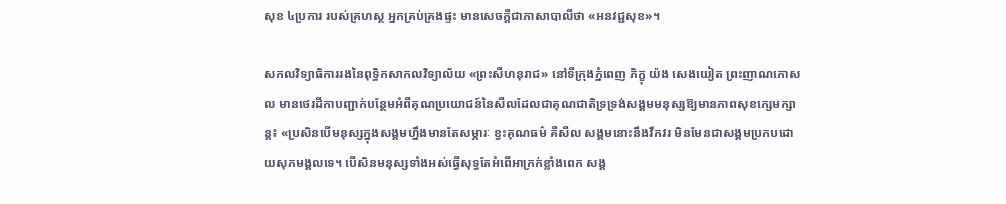សុខ ៤ប្រការ របស់គ្រហស្ថ អ្នកគ្រប់គ្រងផ្ទះ មានសេចក្ដីជាភាសាបាលីថា «អនវជ្ជសុខ»។

សកលវិទ្យាធិការរងនៃពុទ្ធិកសាកលវិទ្យាល័យ «ព្រះសីហនុរាជ» នៅទីក្រុងភ្នំពេញ ភិក្ខុ យ៉ង សេងយៀត ព្រះញាណកោសល មានថេរដីកាបញ្ជាក់បន្ថែមអំពីគុណប្រយោជន៍នៃសីលដែលជាគុណជាតិទ្រទ្រង់សង្គមមនុស្សឱ្យមានភាពសុខក្សេមក្សាន្ត៖ «ប្រសិនបើមនុស្សក្នុងសង្គមហ្នឹងមានតែសម្ភារៈ ខ្វះគុណធម៌ គឺសីល សង្គមនោះនឹងវឹកវរ មិនមែនជាសង្គមប្រកបដោយសុភមង្គលទេ។ បើសិនមនុស្សទាំងអស់ធ្វើសុទ្ធតែអំពើអាក្រក់ខ្លាំងពេក សង្គ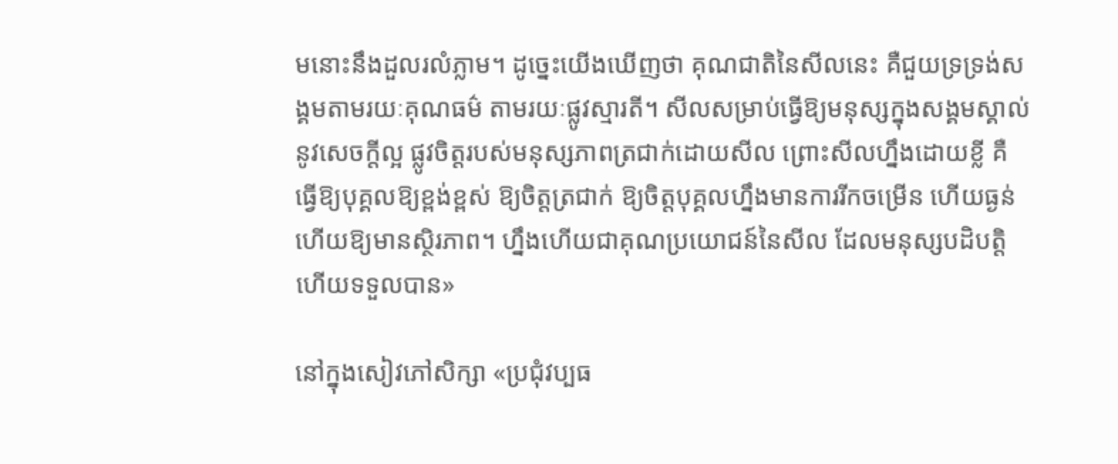មនោះនឹងដួលរលំភ្លាម។ ដូច្នេះយើងឃើញថា គុណជាតិនៃសីលនេះ គឺជួយទ្រទ្រង់សង្គមតាមរយៈគុណធម៌ តាមរយៈផ្លូវស្មារតី។ សីលសម្រាប់ធ្វើឱ្យមនុស្សក្នុងសង្គមស្គាល់នូវសេចក្ដីល្អ ផ្លូវចិត្តរបស់មនុស្សភាពត្រជាក់ដោយសីល ព្រោះសីលហ្នឹងដោយខ្លី គឺធ្វើឱ្យបុគ្គលឱ្យខ្ពង់ខ្ពស់ ឱ្យចិត្តត្រជាក់ ឱ្យចិត្តបុគ្គលហ្នឹងមានការរីកចម្រើន ហើយធ្ងន់ ហើយឱ្យមានស្ថិរភាព។ ហ្នឹងហើយជាគុណប្រយោជន៍នៃសីល ដែលមនុស្សបដិបត្តិហើយទទួលបាន»

នៅក្នុងសៀវភៅសិក្សា «ប្រជុំវប្បធ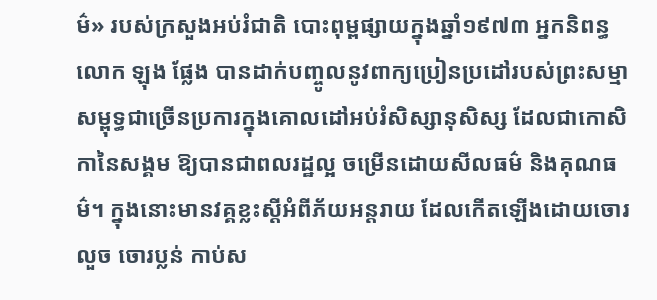ម៌» របស់ក្រសួងអប់រំជាតិ បោះពុម្ពផ្សាយក្នុងឆ្នាំ១៩៧៣ អ្នកនិពន្ធ លោក ឡុង ផ្លែង បានដាក់បញ្ចូលនូវពាក្យប្រៀនប្រដៅរបស់ព្រះសម្មាសម្ពុទ្ធជាច្រើនប្រការក្នុងគោលដៅអប់រំសិស្សានុសិស្ស ដែលជាកោសិកានៃសង្គម ឱ្យបានជាពលរដ្ឋល្អ ចម្រើនដោយសីលធម៌ និងគុណធម៌។ ក្នុងនោះមានវគ្គខ្លះស្តីអំពីភ័យអន្តរាយ ដែលកើតឡើងដោយចោរលួច ចោរប្លន់ កាប់ស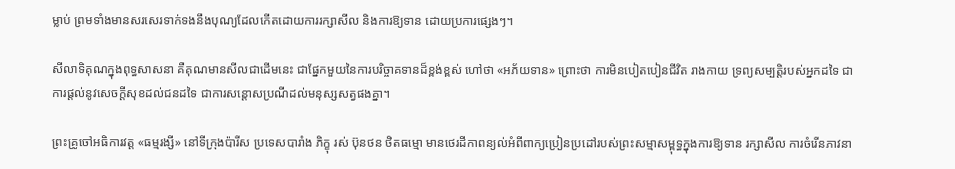ម្លាប់ ព្រមទាំងមានសរសេរទាក់ទងនឹងបុណ្យដែលកើតដោយការរក្សាសីល និងការឱ្យទាន ដោយប្រការផ្សេងៗ។

សីលាទិគុណក្នុងពុទ្ធសាសនា គឺគុណមានសីលជាដើមនេះ ជាផ្នែកមួយនៃការបរិច្ចាគទានដ៏ខ្ពង់ខ្ពស់ ហៅថា «អភ័យទាន» ព្រោះថា ការមិនបៀតបៀនជីវិត រាងកាយ ទ្រព្យសម្បត្តិរបស់អ្នកដទៃ ជាការផ្ដល់នូវសេចក្ដីសុខដល់ជនដទៃ ជាការសន្ដោសប្រណីដល់មនុស្សសត្វផងគ្នា។

ព្រះគ្រូចៅអធិការវត្ត «ធម្មរង្សី» នៅទីក្រុងប៉ារីស ប្រទេសបារាំង ភិក្ខុ រស់ ប៊ុនថន ថិតធម្មោ មានថេរដីកាពន្យល់អំពីពាក្យប្រៀនប្រដៅរបស់ព្រះសម្មាសម្ពុទ្ធក្នុងការឱ្យទាន រក្សាសីល ការចំរើនភាវនា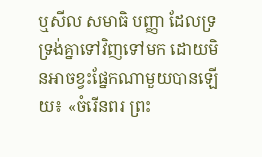ឬសីល សមាធិ បញ្ញា ដែលទ្រទ្រង់គ្នាទៅវិញទៅមក ដោយមិនអាចខ្វះផ្នែកណាមួយបានឡើយ៖ «ចំរើនពរ ព្រះ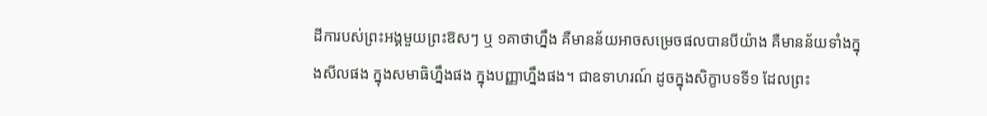ដីការបស់ព្រះអង្គមួយព្រះឱសៗ ឬ ១គាថាហ្នឹង គឺមានន័យអាចសម្រេចផលបានបីយ៉ាង គឺមានន័យទាំងក្នុងសីលផង ក្នុងសមាធិហ្នឹងផង ក្នុងបញ្ញាហ្នឹងផង។ ជាឧទាហរណ៍ ដូចក្នុងសិក្ខាបទទី១ ដែលព្រះ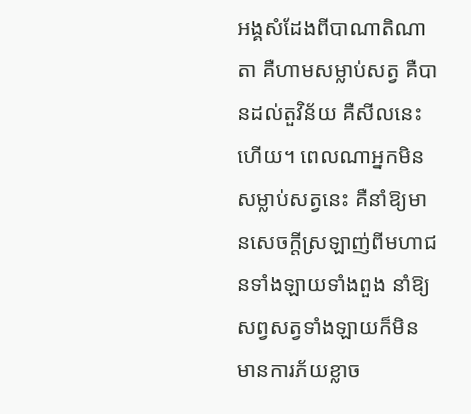អង្គសំដែងពីបាណាតិណាតា គឺហាមសម្លាប់សត្វ គឺបានដល់តួវិន័យ គឺសីលនេះហើយ។ ពេលណាអ្នកមិនសម្លាប់សត្វនេះ គឺនាំឱ្យមានសេចក្ដីស្រឡាញ់ពីមហាជនទាំងឡាយទាំងពួង នាំឱ្យសព្វសត្វទាំងឡាយក៏មិនមានការភ័យខ្លាច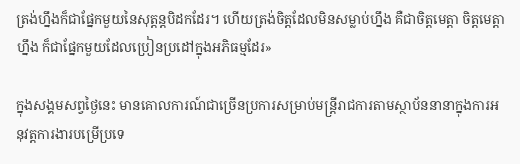ត្រង់ហ្នឹងក៏ជាផ្នែកមួយនៃសុត្តន្តបិដកដែរ។ ហើយត្រង់ចិត្តដែលមិនសម្លាប់ហ្នឹង គឺជាចិត្តមេត្តា ចិត្តមេត្តាហ្នឹង ក៏ជាផ្នែកមួយដែលប្រៀនប្រដៅក្នុងអភិធម្មដែរ»

ក្នុងសង្គមសព្វថ្ងៃនេះ មានគោលការណ៍ជាច្រើនប្រការសម្រាប់មន្ត្រីរាជការតាមស្ថាប័ននានាក្នុងការអនុវត្តការងារបម្រើប្រទេ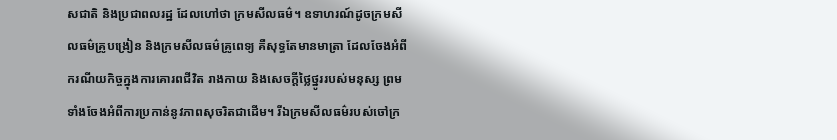សជាតិ និងប្រជាពលរដ្ឋ ដែលហៅថា ក្រមសីលធម៌។ ឧទាហរណ៍ដូចក្រមសីលធម៌គ្រូបង្រៀន និងក្រមសីលធម៌គ្រូពេទ្យ គឺសុទ្ធតែមានមាត្រា ដែលចែងអំពីករណីយកិច្ចក្នុងការគោរពជីវិត រាងកាយ និងសេចក្ដីថ្លៃថ្នូររបស់មនុស្ស ព្រមទាំងចែងអំពីការប្រកាន់នូវភាពសុចរិតជាដើម។ រីឯក្រមសីលធម៌របស់ចៅក្រ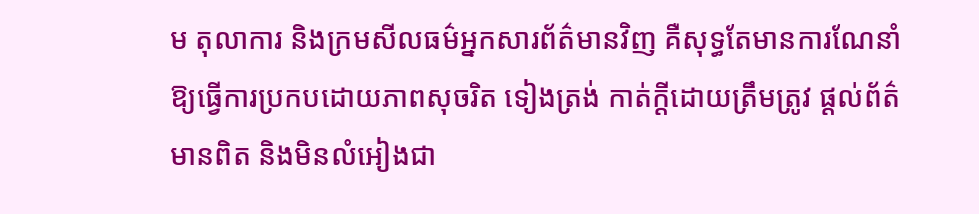ម តុលាការ និងក្រមសីលធម៌អ្នកសារព័ត៌មានវិញ គឺសុទ្ធតែមានការណែនាំឱ្យធ្វើការប្រកបដោយភាពសុចរិត ទៀងត្រង់ កាត់ក្ដីដោយត្រឹមត្រូវ ផ្ដល់ព័ត៌មានពិត និងមិនលំអៀងជា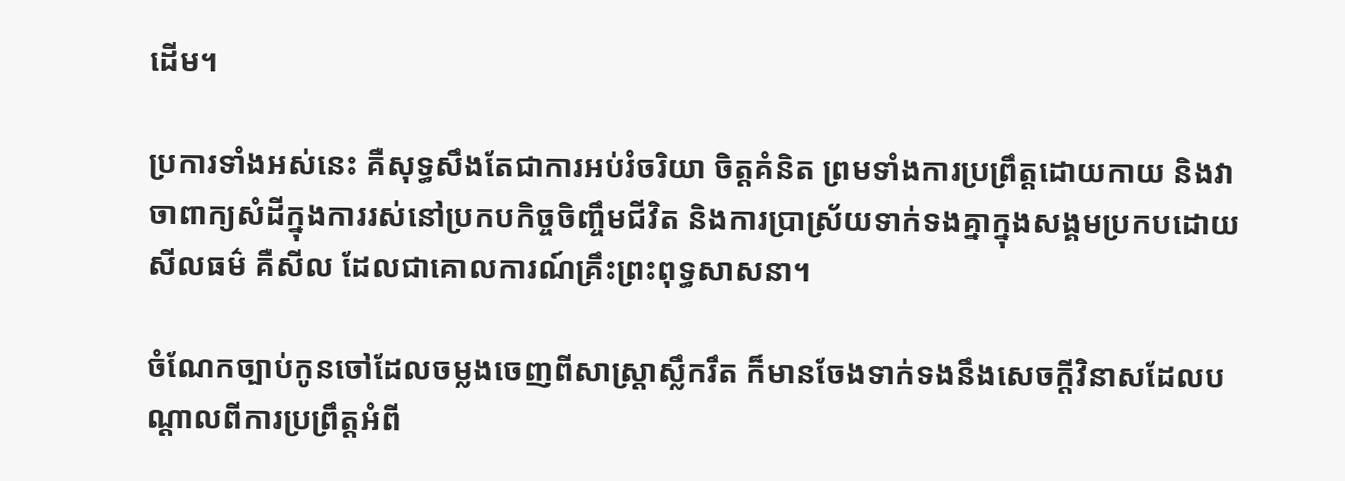ដើម។

ប្រការទាំងអស់នេះ គឺសុទ្ធសឹងតែជាការអប់រំចរិយា ចិត្តគំនិត ព្រមទាំងការប្រព្រឹត្តដោយកាយ និងវាចាពាក្យសំដីក្នុងការរស់នៅប្រកបកិច្ចចិញ្ចឹមជីវិត និងការប្រាស្រ័យទាក់ទងគ្នាក្នុងសង្គមប្រកបដោយសីលធម៌ គឺសីល ដែលជាគោលការណ៍គ្រឹះព្រះពុទ្ធសាសនា។

ចំណែកច្បាប់កូនចៅដែលចម្លងចេញពីសាស្ត្រាស្លឹករឹត ក៏មានចែងទាក់ទងនឹងសេចក្ដីវិនាសដែលបណ្ដាលពីការប្រព្រឹត្តអំពី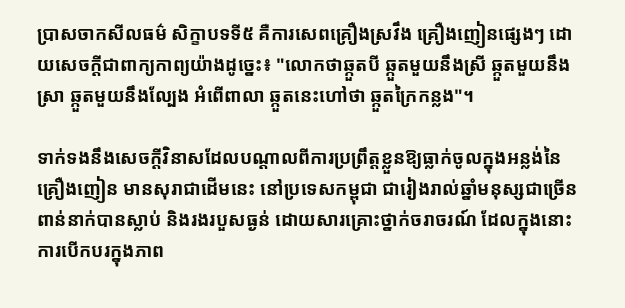ប្រាសចាកសីលធម៌ សិក្ខាបទទី៥ គឺការសេពគ្រឿងស្រវឹង គ្រឿងញៀនផ្សេងៗ ដោយសេចក្ដីជាពាក្យកាព្យយ៉ាងដូច្នេះ៖ "លោកថាឆ្កួតបី ឆ្កួតមួយនឹងស្រី ឆ្កួតមួយនឹងស្រា ឆ្កួតមួយនឹងល្បែង អំពើពាលា ឆ្កួតនេះហៅថា ឆ្កួតក្រៃកន្លង"។

ទាក់ទងនឹងសេចក្ដីវិនាសដែលបណ្ដាលពីការប្រព្រឹត្តខ្លួនឱ្យធ្លាក់ចូលក្នុងអន្លង់នៃគ្រឿងញៀន មានសុរាជាដើមនេះ នៅប្រទេសកម្ពុជា ជារៀងរាល់ឆ្នាំមនុស្សជាច្រើនពាន់នាក់បានស្លាប់ និងរងរបួសធ្ងន់ ដោយសារគ្រោះថ្នាក់ចរាចរណ៍ ដែលក្នុងនោះការបើកបរក្នុងភាព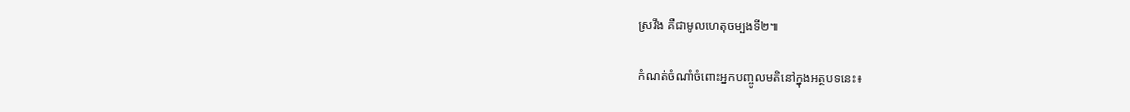ស្រវឹង គឺជាមូលហេតុចម្បងទី២៕

កំណត់ចំណាំចំពោះអ្នកបញ្ចូលមតិនៅក្នុងអត្ថបទនេះ៖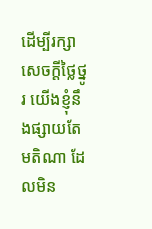ដើម្បីរក្សាសេចក្ដីថ្លៃថ្នូរ យើងខ្ញុំនឹងផ្សាយតែមតិណា ដែលមិន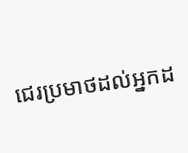ជេរប្រមាថដល់អ្នកដ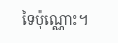ទៃប៉ុណ្ណោះ។